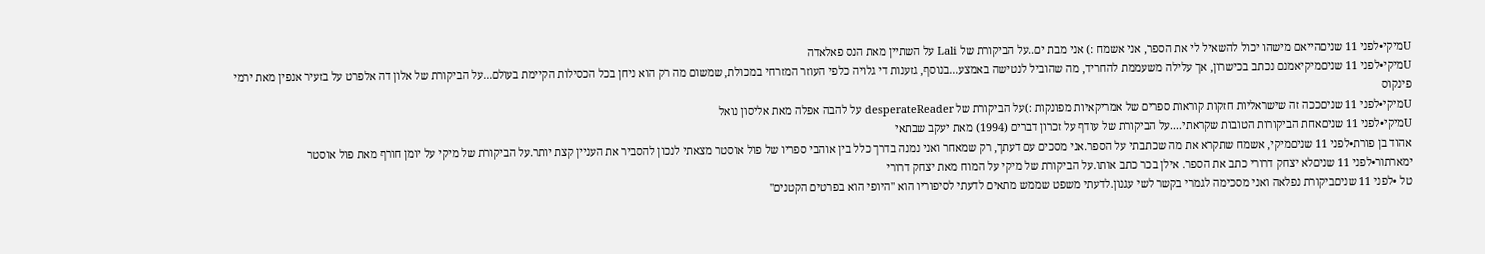Uמיקי•לפני 11 שניםהייאם מישהו יכול להשאיל לי את הספר, אני אשמח :) אני מבת ים..על הביקורת של Lali על השתיין מאת הנס פאלאדה
Uמיקי•לפני 11 שניםמיקיאמנם נכתב בכישרון, אך עלילה משעממת להחריד, מה שהוביל לנטישה באמצע...בנוסף, גזענות די גלויה כלפי העוזר המזרחי במכולת, שמשום מה רק הוא ניחן בכל הכסילות הקיימת בעולם...על הביקורת של אלון דה אלפרט על בזעיר אנפין מאת ירמי פינקוס
Uמיקי•לפני 11 שניםככה זה שישראליות חזקות קוראות ספרים של אמריקאיות מפונקות :)על הביקורת של desperateReader על להבה אפלה מאת אליסון נואל
Uמיקי•לפני 11 שניםאחת הביקורות הטובות שקראתי....על הביקורת של עודף על זכרון דברים (1994) מאת יעקב שבתאי
אהוד בן פורת•לפני 11 שניםמיקי, אשמח שתקרא את מה שכתבתי על הספר.אני מסכים עם דעתך, רק שמאחר ואני נמנה בדרך כלל בין אוהבי ספריו של פול אוסטר מצאתי לנכון להסביר את העניין קצת יותר.על הביקורת של מיקי על יומן חורף מאת פול אוסטר
ימארתור•לפני 11 שניםלא יצחק דרורי כתב את הספר. אילן בכר כתב אותו.על הביקורת של מיקי על המוח מאת יצחק דרורי
טל •לפני 11 שניםביקורת נפלאה ואני מסכימה לגמרי בקשר לשי עגנון.לדעתי משפט שממש מתאים לדעתי לסיפוריו הוא "היופי הוא בפרטים הקטנים"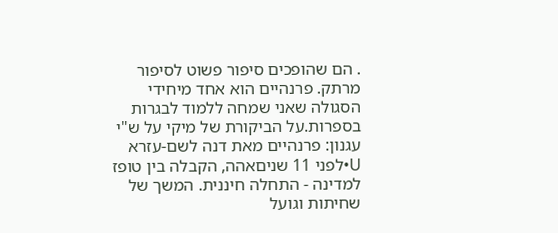. הם שהופכים סיפור פשוט לסיפור מרתק. פרנהיים הוא אחד מיחידי הסגולה שאני שמחה ללמוד לבגרות בספרות.על הביקורת של מיקי על ש"י עגנון: פרנהיים מאת דנה לשם-עזרא
U•לפני 11 שניםאהה, הקבלה בין טופז למדינה - התחלה חיננית. המשך של שחיתות וגועל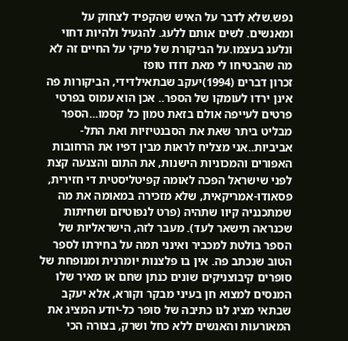נפש.שלא לדבר על האיש שהקפיד לצחוק על ומאנשים. לשים אותם ללעג. להגעיל ולהיות דחוי ונלעג בעצמו.על הביקורת של מיקי על החיים זה לא מה שהבטיחו לי מאת דודו טופז
זכרון דברים (1994)יעקב שבתאילדידי, הביקורות פה אינן ירדו לעומקו של הספר.. אכן הוא עמוס בפרטי פרטים לעייפה אולם בזאת טמון כל קסמו...הספר מבליט ביתר שאת את הסבנטיזיות ואת התל-אביביות..אני מצליח לראות מבין דפיו את הרחובות האפורים והמכוניות הישנות, את התום והצנעה קצת לפני שישראל הפכה לאומה קפיטליסטית די חזירית, פסאודו-אמריקאית, שלא מזכירה במאומה את מה שמתכנניה קיוו שתהיה (פרט לנפוטיזם ושחיתות שכנראה תישאר לעד). מעבר לזה, הישראליות של הספר בולטת למכביר ואינני תמה על בחירתו לספר הטוב שנכתב פה. אין בו פלצנות יומרנית ומנופחת של סופרים קיבוצניקים שונים כנתן שחם או מאיר שלו המנסים למצוא חן בעיני מבקר וקורא, אלא יעקב שבתאי מציג לנו כתיבה של סופר כל-יודע המציג את המאורעות והאנשים ללא כחל ושרק, בצורה הכי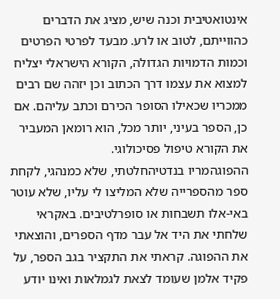אינטואטיבית וכנה שיש, מציג את הדברים כהווייתם, לטוב או לרע. מבעד לפרטי הפרטים וכמות הדמויות הגדולה, הקורא הישראלי יצליח למצוא את עצמו דרך הכתוב וכן יזהה שם רבים ממכריו שכאילו הסופר הכירם וכתב עליהם. אם כן, הספר בעיני, יותר מכל, הוא רומאן המעביר את הקורא טיפול פסיכולוגי.
ההפוגהמריו בנדטיהחלטתי, שלא כמנהגי, לקחת ספר מהספרייה שלא המליצו לי עליו, שלא עוטר באי-אלו תשבחות או סופרלטיבים. באקראי שלחתי את היד אל עבר מדף הספרים, והוצאתי את ההפוגה. קראתי את התקציר בגב הספר, על פקיד אלמן שעומד לצאת לגמלאות ואינו יודע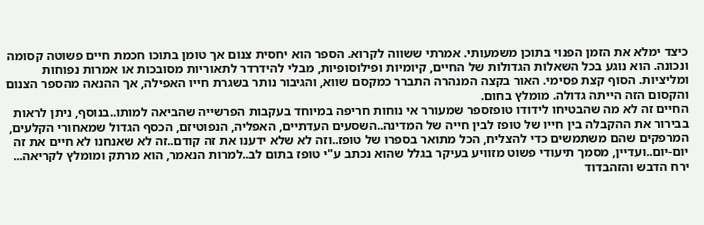כיצד ימלא את הזמן הפנוי בתוכן משמעותי. אמרתי ששווה לקרוא. הספר הוא יחסית צנום אך טומן בתוכו חכמת חיים פשוטה קסומה ונכונה. הוא נוגע בכל השאלות הגדולות של החיים, קיומיות ופילוסופיות, מבלי להידרדר לתאוריות מסובכות או אמרות נפוחות ומליציות. הסוף קצת פסימי. האור בקצה המנהרה התברר כמקסם שווא, והגיבור נותר בשגרת חייו האפילה, אך ההנאה מהספר הצנום והקסום הזה הייתה גדולה. מומלץ בחום.
החיים זה לא מה שהבטיחו לידודו טופזספר שמעורר אי נוחות חריפה במיוחד בעקבות הפרשייה שהביאה למותו..בנוסף, ניתן לראות בבירור את ההקבלה בין חייו של טופז לבין חייה של המדינה..השסעים העדתיים, האפליה, הנפוטיזם, הכסף הגדול שמאחורי הקלעים, המרפקים שהם משתמשים כדי להצליח, הכל מתואר בספרו של טופז..וזה לא שלא ידענו את זה קודם..זה לא שאנחנו לא חיים את זה יום-יום..ועדיין, מסמך תיעודי פשוט מזוויע בעיקר בגלל שהוא נכתב ע"י טופז בתום לב..למרות הנאמר, הוא מרתק ומומלץ לקריאה...
ירח הדבש והזהבדוד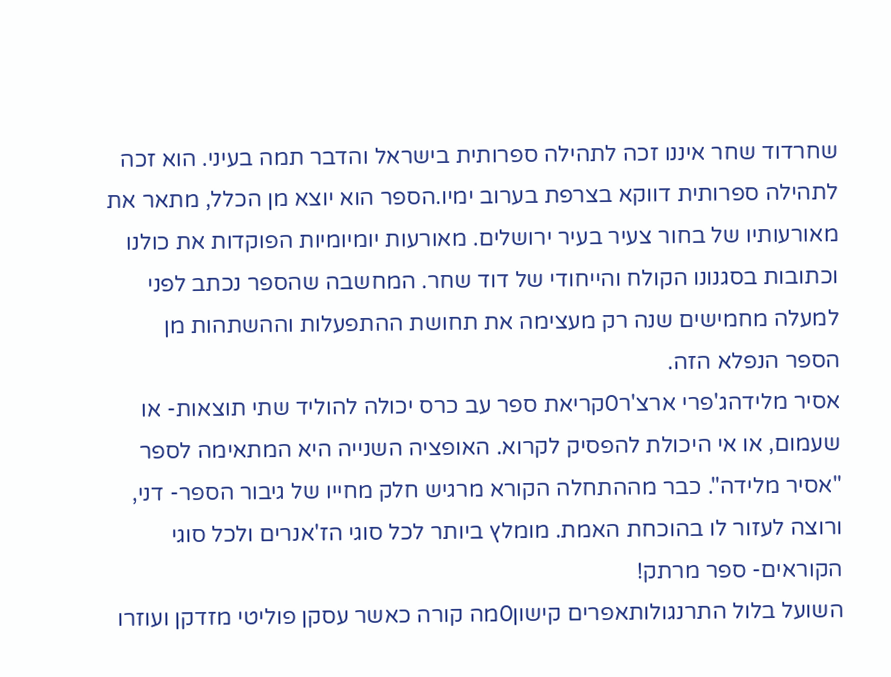שחרדוד שחר איננו זכה לתהילה ספרותית בישראל והדבר תמה בעיני. הוא זכה לתהילה ספרותית דווקא בצרפת בערוב ימיו.הספר הוא יוצא מן הכלל, מתאר את מאורעותיו של בחור צעיר בעיר ירושלים. מאורעות יומיומיות הפוקדות את כולנו וכתובות בסגנונו הקולח והייחודי של דוד שחר. המחשבה שהספר נכתב לפני למעלה מחמישים שנה רק מעצימה את תחושת ההתפעלות וההשתהות מן הספר הנפלא הזה.
אסיר מלידהג'פרי ארצ'ר0קריאת ספר עב כרס יכולה להוליד שתי תוצאות- או שעמום, או אי היכולת להפסיק לקרוא. האופציה השנייה היא המתאימה לספר "אסיר מלידה". כבר מההתחלה הקורא מרגיש חלק מחייו של גיבור הספר- דני, ורוצה לעזור לו בהוכחת האמת. מומלץ ביותר לכל סוגי הז'אנרים ולכל סוגי הקוראים- ספר מרתק!
השועל בלול התרנגולותאפרים קישון0מה קורה כאשר עסקן פוליטי מזדקן ועוזרו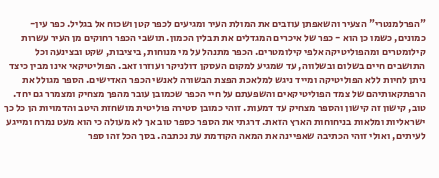"הפרלמנטרי" הצעיר והשאפתן עוזבים את המולת העיר ומגיעים לכפר קטן ושכוח אל בגליל. כפר עין-כמונים, כשמו כן הוא - כפר של איכרים המגדלים את תבלין הכמון. תושבי הכפר רחוקים מן העיר עשרות קילומטרים ומהפוליטיקה אלפי קילומטרים. הכפר מתנהל על מי מנוחות, ביציבות, שקט ובצינעה וכל התושבים חיים בשלום ובשלווה, עד שמגיע למקום העסקן דולניקר ועוזרו זאב. הפוליטיקאי אינו מבין כיצד ניתן לחיות ללא הפוליטיקה ומייד ניגש למלאכת הפצת הבשורה לאנשי הכפר האדישים. הספר מגולל את הרפתקאותיהם של צמד הפוליטיקאים והשפעתם על חיי הכפר שכמובן עובר מהפך מצחיק ומצמרר גם יחד. טוב, קישון זה קישון והספר מצחיק עד דמעות. זוהי כמובן סטירה פוליטית מושחזת היטב והדמויות הן כל כך ישראליות ומלאות בניחוחות הארץ הזאת. דרגתי את הספר כספר טוב אך לא מעולה כי הוא מעט נמרח ומייגע לעיתים, ואולי זוהי הכתיבה שאפיינה את המאה הקודמת עת נכתבה. בסך הכל זהו ספר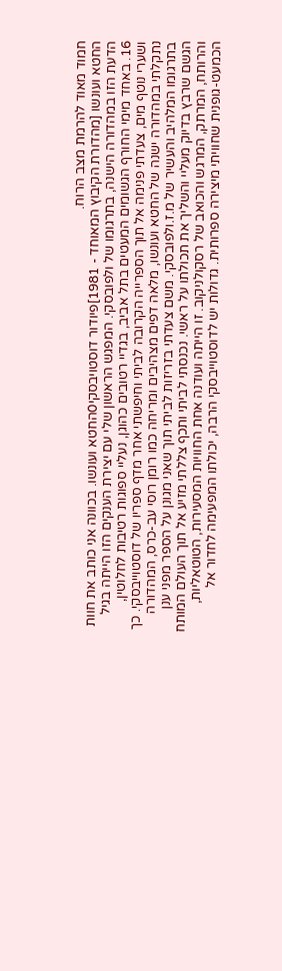חמוד מאוד להרמת מצב הרוח.
החטא ועונשו [מהדורת הקיבוץ המאוחד - 1981]פיודור דוסטויבסקי0החטא ועונשו. בכוונה אני כותב את חוות הדעת הזו במהדורה הישנה, בתרגומו של ולפובסקי. המפגש הראשון שלי עם יצירת הענקים הזו הייתה בגיל 16. באחד מימי החורף הגשומים המעטים בתל אביב, בגדיי רטובים כהוגן, נעליי ספוגות רטיבות לחלוטין, ושערי נוטף מים, צעדתי פנימה אל תוך הספרייה הקרובה לביתי וחיפשתי אחר מדף ספריו של דוסטוייבסקי. כך נתקלתי במהדורה ישנה של החטא ועונשו, מלאה דפים מצהיבים ומריחה כמו רומן רוסי עב-כרס, המהדורה בתרגומו המלהיב והעשיר של מ.ז.ולפובסקי. משם צעדתי בזריזות לביתי תוך שאני מגונן על הספר מפני ענן הגשם שרבץ בדיוק מעליי והשליך את תכולתו על ראשי. נכנסתי לביתי ותכף צללתי מזיע אל תוך העולם המותח והרותח, המרתק, המרגש והכואב של רסקולניקוב. זו הייתה ועודנה אחת החוויות המסעירות, הטוטאליות, הכמעט-גופנית שחוויתי מיצירה ספרותית. גדולות יש לדוסטוייבסקי הרבה, יכולתו המפעימה לחדור אל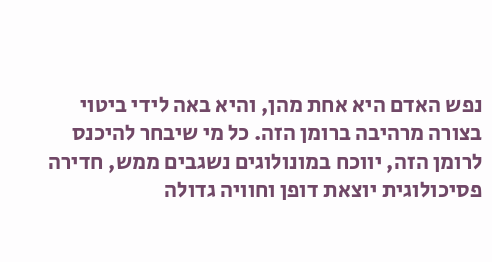נפש האדם היא אחת מהן, והיא באה לידי ביטוי בצורה מרהיבה ברומן הזה. כל מי שיבחר להיכנס לרומן הזה, יווכח במונולוגים נשגבים ממש, חדירה פסיכולוגית יוצאת דופן וחוויה גדולה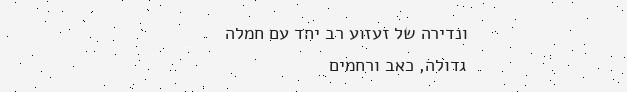ונדירה של זעזוע רב יחד עם חמלה גדולה, כאב ורחמים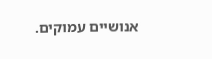אנושיים עמוקים.